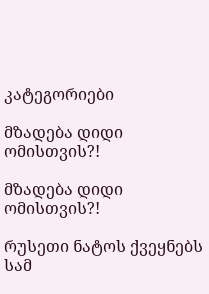კატეგორიები

მზადება დიდი ომისთვის?!

მზადება დიდი ომისთვის?!

რუსეთი ნატოს ქვეყნებს სამ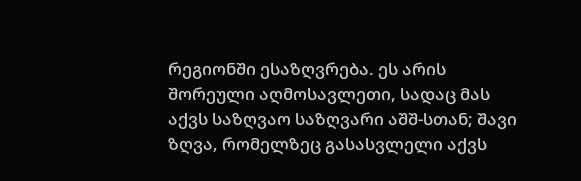რეგიონში ესაზღვრება. ეს არის შორეული აღმოსავლეთი, სადაც მას აქვს საზღვაო საზღვარი აშშ-სთან; შავი ზღვა, რომელზეც გასასვლელი აქვს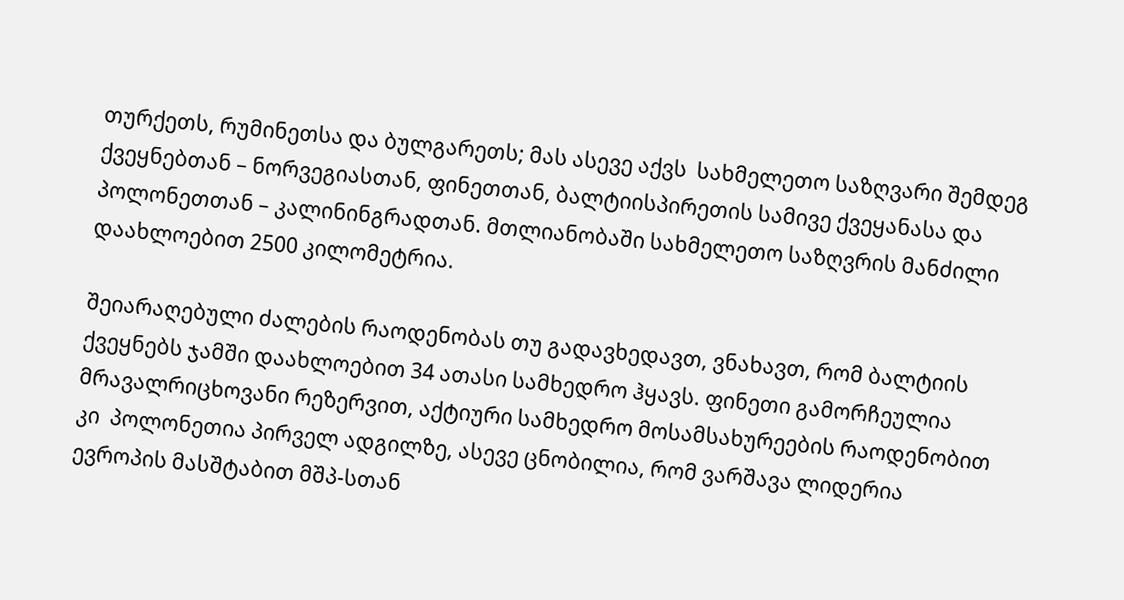თურქეთს, რუმინეთსა და ბულგარეთს; მას ასევე აქვს  სახმელეთო საზღვარი შემდეგ ქვეყნებთან – ნორვეგიასთან, ფინეთთან, ბალტიისპირეთის სამივე ქვეყანასა და პოლონეთთან – კალინინგრადთან. მთლიანობაში სახმელეთო საზღვრის მანძილი დაახლოებით 2500 კილომეტრია.

შეიარაღებული ძალების რაოდენობას თუ გადავხედავთ, ვნახავთ, რომ ბალტიის ქვეყნებს ჯამში დაახლოებით 34 ათასი სამხედრო ჰყავს. ფინეთი გამორჩეულია მრავალრიცხოვანი რეზერვით, აქტიური სამხედრო მოსამსახურეების რაოდენობით კი  პოლონეთია პირველ ადგილზე, ასევე ცნობილია, რომ ვარშავა ლიდერია ევროპის მასშტაბით მშპ-სთან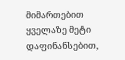მიმართებით ყველაზე მეტი დაფინანსებით,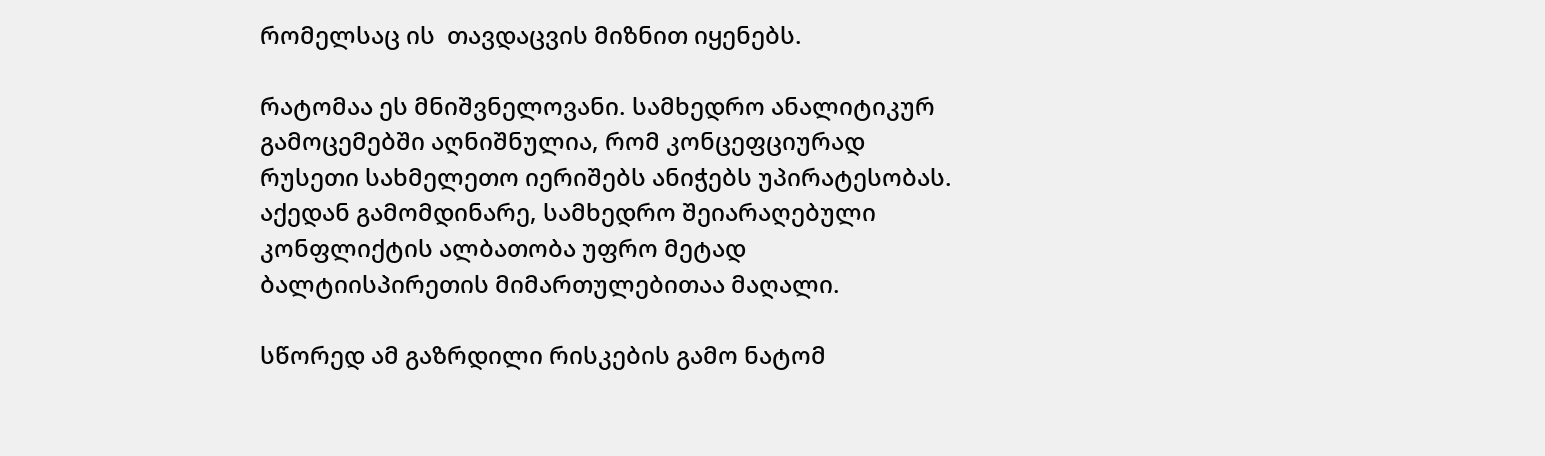რომელსაც ის  თავდაცვის მიზნით იყენებს.

რატომაა ეს მნიშვნელოვანი. სამხედრო ანალიტიკურ გამოცემებში აღნიშნულია, რომ კონცეფციურად რუსეთი სახმელეთო იერიშებს ანიჭებს უპირატესობას. აქედან გამომდინარე, სამხედრო შეიარაღებული კონფლიქტის ალბათობა უფრო მეტად ბალტიისპირეთის მიმართულებითაა მაღალი.

სწორედ ამ გაზრდილი რისკების გამო ნატომ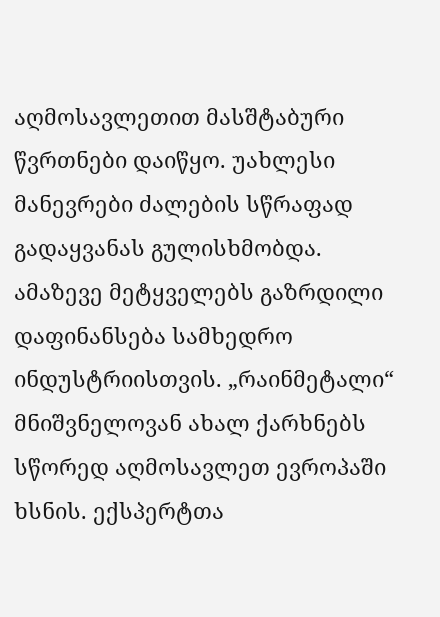აღმოსავლეთით მასშტაბური წვრთნები დაიწყო. უახლესი მანევრები ძალების სწრაფად გადაყვანას გულისხმობდა. ამაზევე მეტყველებს გაზრდილი დაფინანსება სამხედრო ინდუსტრიისთვის. „რაინმეტალი“ მნიშვნელოვან ახალ ქარხნებს სწორედ აღმოსავლეთ ევროპაში ხსნის. ექსპერტთა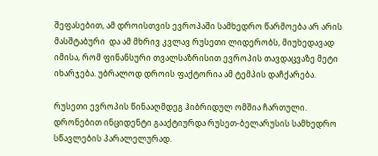შეფასებით, ამ დროისთვის ევროპაში სამხედრო წარმოება არ არის მასშტაბური  და ამ მხრივ კვლავ რუსეთი ლიდერობს, მიუხედავად იმისა, რომ ფინანსური თვალსაზრისით ევროპის თავდაცვაზე მეტი იხარჯება. უბრალოდ დროის ფაქტორია ამ ტემპის დაჩქარება.

რუსეთი ევროპის წინააღმდეგ ჰიბრიდულ ომშია ჩართული. დრონებით ინციდენტი გააქტიურდა რუსეთ-ბელარუსის სამხედრო სწავლების პარალელურად.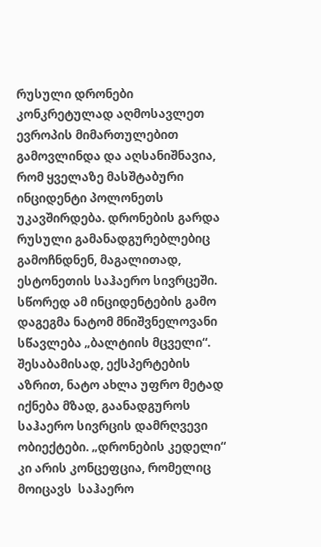რუსული დრონები კონკრეტულად აღმოსავლეთ ევროპის მიმართულებით გამოვლინდა და აღსანიშნავია, რომ ყველაზე მასშტაბური ინციდენტი პოლონეთს უკავშირდება. დრონების გარდა რუსული გამანადგურებლებიც გამოჩნდნენ, მაგალითად, ესტონეთის საჰაერო სივრცეში. სწორედ ამ ინციდენტების გამო დაგეგმა ნატომ მნიშვნელოვანი სწავლება „ბალტიის მცველი“.  შესაბამისად, ექსპერტების აზრით, ნატო ახლა უფრო მეტად იქნება მზად, გაანადგუროს საჰაერო სივრცის დამრღვევი ობიექტები. „დრონების კედელი“ კი არის კონცეფცია, რომელიც მოიცავს  საჰაერო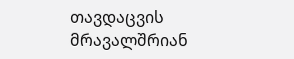თავდაცვის მრავალშრიან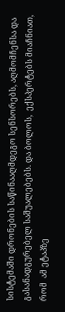სისტემაში დრონების საწინააღმდეგო სენსორებს, აღმომჩენსა და გასანადგურებელ საშუალებებს. და ბოლოს,  ექსპერტებს მიაჩნიათ, რომ  ამ ეტაპზე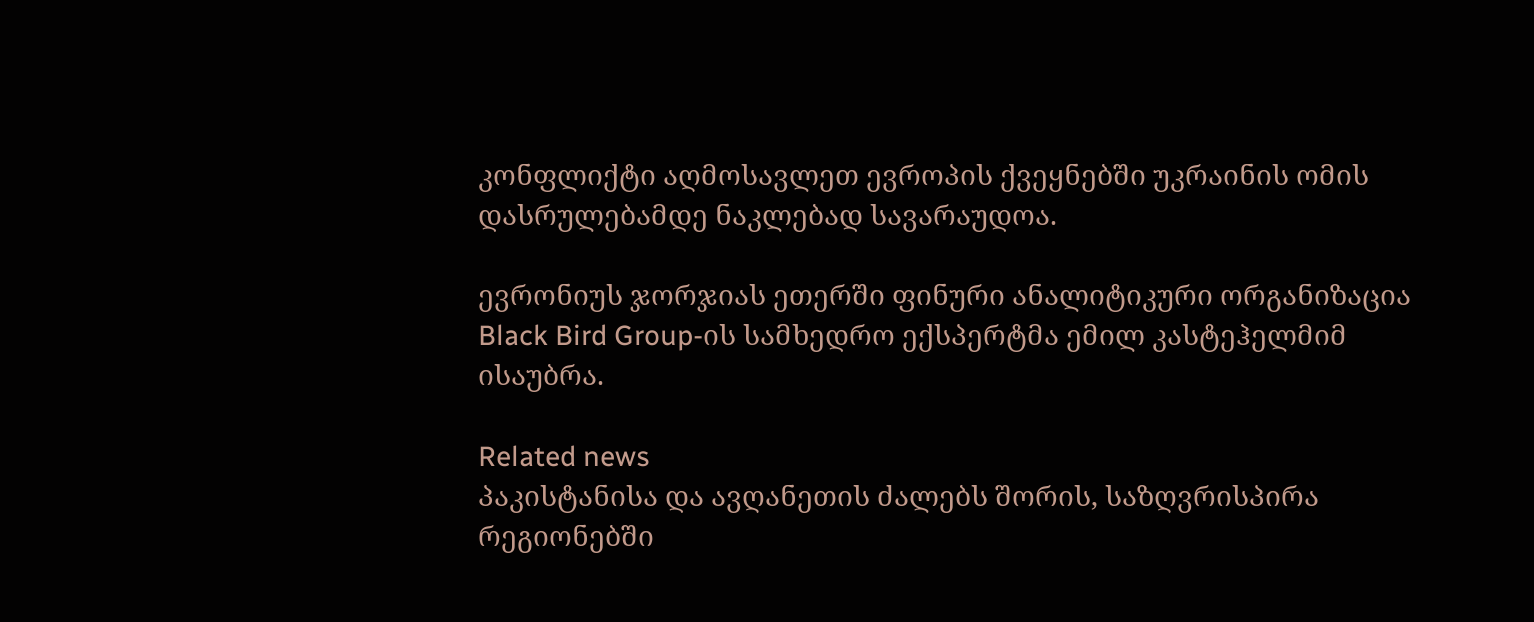კონფლიქტი აღმოსავლეთ ევროპის ქვეყნებში უკრაინის ომის დასრულებამდე ნაკლებად სავარაუდოა.

ევრონიუს ჯორჯიას ეთერში ფინური ანალიტიკური ორგანიზაცია Black Bird Group-ის სამხედრო ექსპერტმა ემილ კასტეჰელმიმ ისაუბრა.

Related news
პაკისტანისა და ავღანეთის ძალებს შორის, საზღვრისპირა რეგიონებში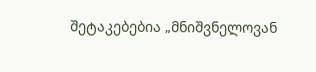შეტაკებებია „მნიშვნელოვან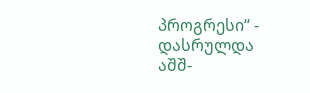პროგრესი“ - დასრულდა აშშ-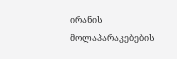ირანის მოლაპარაკებების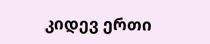კიდევ ერთი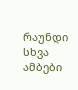რაუნდი
სხვა ამბები